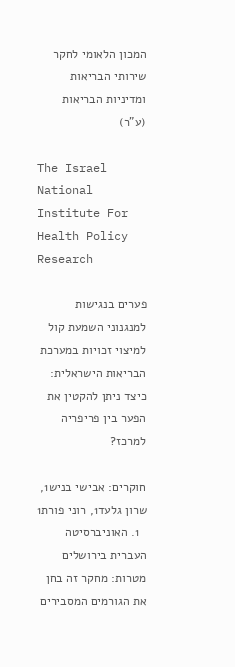המכון הלאומי לחקר שירותי הבריאות ומדיניות הבריאות (ע”ר)

The Israel National Institute For Health Policy Research

פערים בנגישות למנגנוני השמעת קול למיצוי זכויות במערכת הבריאות הישראלית: כיצד ניתן להקטין את הפער בין פריפריה למרכז?

חוקרים: אבישי בניש1, שרון גלעד1, רוני פורת1
  1. האוניברסיטה העברית בירושלים
מטרות: מחקר זה בחן את הגורמים המסבירים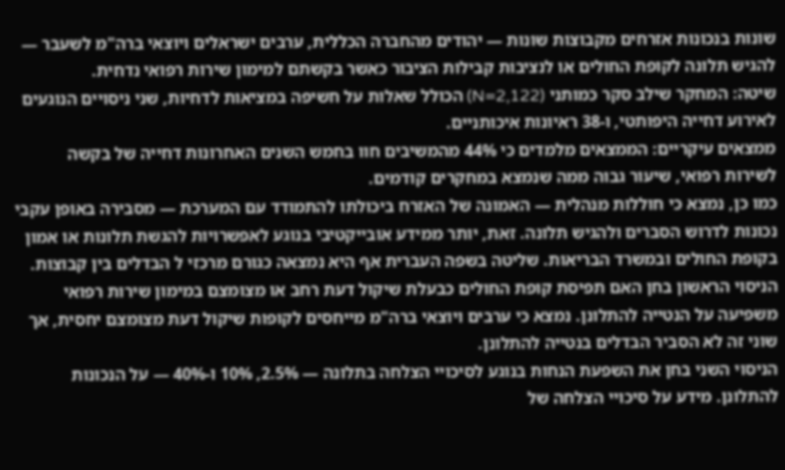שונות בנכונות אזרחים מקבוצות שונות — יהודים מהחברה הכללית, ערבים ישראלים ויוצאי ברה"מ לשעבר — להגיש תלונה לקופת החולים או לנציבות קבילות הציבור כאשר בקשתם למימון שירות רפואי נדחית.
שיטה: המחקר שילב סקר כמותני (N=2,122) הכולל שאלות על חשיפה במציאות לדחיות, שני ניסויים הנוגעים לאירוע דחייה היפותטי, ו-38 ראיונות איכותניים.
ממצאים עיקריים: הממצאים מלמדים כי 44% מהמשיבים חוו בחמש השנים האחרונות דחייה של בקשה לשירות רפואי, שיעור גבוה ממה שנמצא במחקרים קודמים.
כמו כן, נמצא כי חוללות מנהלית — האמונה של האזרח ביכולתו להתמודד עם המערכת — מסבירה באופן עקבי נכונות לדרוש הסברים ולהגיש תלונה. זאת, יותר ממידע אובייקטיבי בנוגע לאפשרויות להגשת תלונות או אמון בקופת החולים ובמשרד הבריאות. שליטה בשפה העברית אף היא נמצאה כגורם מרכזי ל הבדלים בין קבוצות.
הניסוי הראשון בחן האם תפיסת קופת החולים כבעלת שיקול דעת רחב או מצומצם במימון שירות רפואי משפיעה על הנטייה להתלונן. נמצא כי ערבים ויוצאי ברה"מ מייחסים לקופות שיקול דעת מצומצם יחסית, אך שוני זה לא הסביר הבדלים בנטייה להתלונן.
הניסוי השני בחן את השפעת הנחות בנוגע לסיכויי הצלחה בתלונה — 2.5%, 10% ו-40% — על הנכונות להתלונן. מידע על סיכויי הצלחה של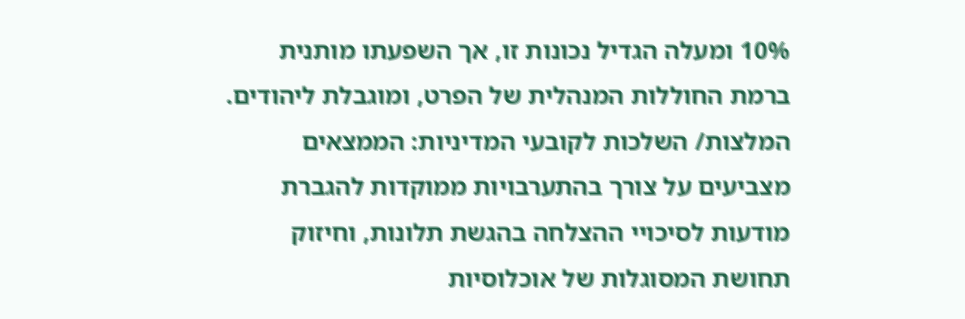10% ומעלה הגדיל נכונות זו, אך השפעתו מותנית ברמת החוללות המנהלית של הפרט, ומוגבלת ליהודים.
המלצות/ השלכות לקובעי המדיניות: הממצאים מצביעים על צורך בהתערבויות ממוקדות להגברת מודעות לסיכויי ההצלחה בהגשת תלונות, וחיזוק תחושת המסוגלות של אוכלוסיות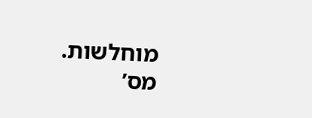מוחלשות.
מס’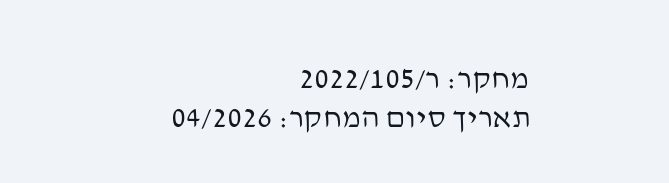מחקר: ר/2022/105
תאריך סיום המחקר: 04/2026